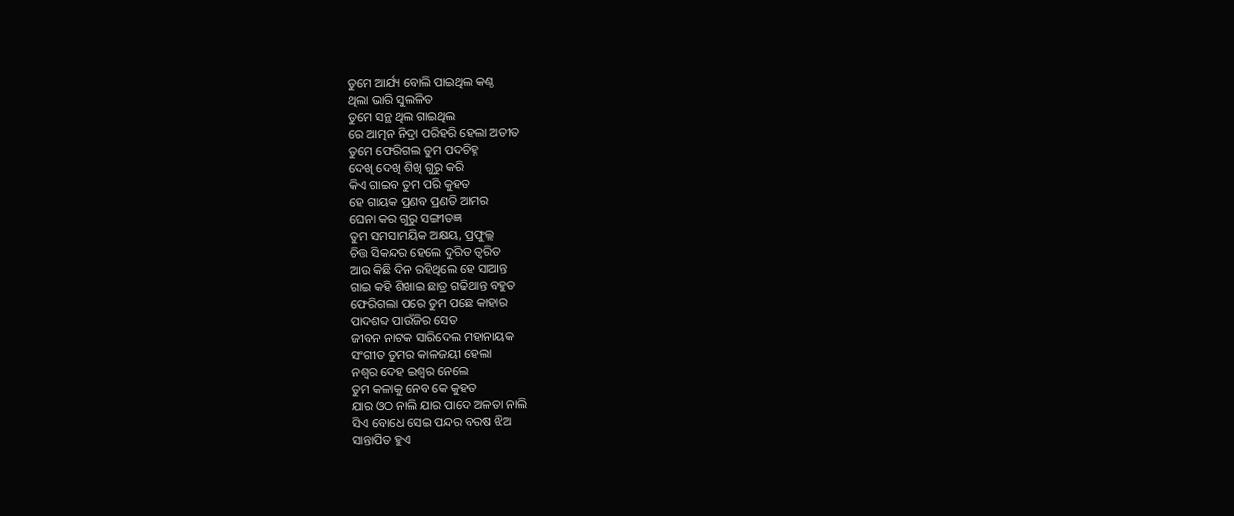ତୁମେ ଆର୍ଯ୍ୟ ବୋଲି ପାଇଥିଲ କଣ୍ଠ
ଥିଲା ଭାରି ସୁଲଳିତ
ତୁମେ ସନ୍ଥ ଥିଲ ଗାଇଥିଲ
ରେ ଆତ୍ମନ ନିଦ୍ରା ପରିହରି ହେଲା ଅତୀତ
ତୁମେ ଫେରିଗଲ ତୁମ ପଦଚିହ୍ନ
ଦେଖି ଦେଖି ଶିଖି ଗୁରୁ କରି
କିଏ ଗାଇବ ତୁମ ପରି କୁହତ
ହେ ଗାୟକ ପ୍ରଣବ ପ୍ରଣତି ଆମର
ଘେନା କର ଗୁରୁ ସଙ୍ଗୀତଜ୍ଞ
ତୁମ ସମସାମୟିକ ଅକ୍ଷୟ, ପ୍ରଫୁଲ୍ଲ
ଚିତ୍ତ ସିକନ୍ଦର ହେଲେ ଦୁରିତ ତ୍ୱରିତ
ଆଉ କିଛି ଦିନ ରହିଥିଲେ ହେ ସାଆନ୍ତ
ଗାଇ କହି ଶିଖାଇ ଛାତ୍ର ଗଢିଥାନ୍ତ ବହୁତ
ଫେରିଗଲା ପରେ ତୁମ ପଛେ କାହାର
ପାଦଶବ୍ଦ ପାଉଁଜିର ସେତ
ଜୀବନ ନାଟକ ସାରିଦେଲ ମହାନାୟକ
ସଂଗୀତ ତୁମର କାଳଜୟୀ ହେଲା
ନଶ୍ୱର ଦେହ ଇଶ୍ୱର ନେଲେ
ତୁମ କଳାକୁ ନେବ କେ କୁହତ
ଯାର ଓଠ ନାଲି ଯାର ପାଦେ ଅଳତା ନାଲି
ସିଏ ବୋଧେ ସେଇ ପନ୍ଦର ବରଷ ଝିଅ
ସାନ୍ତାପିତ ହୁଏ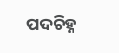ପଦଚିହ୍ନ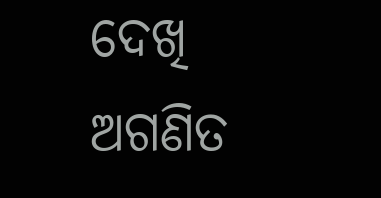ଦେଖି ଅଗଣିତ